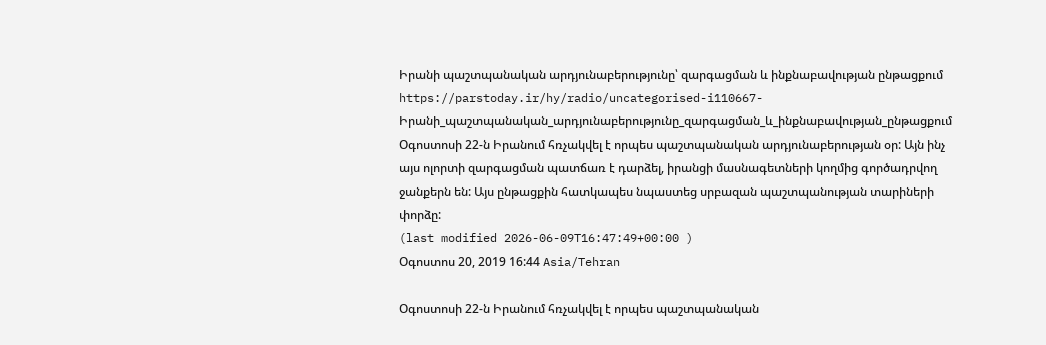Իրանի պաշտպանական արդյունաբերությունը՝ զարգացման և ինքնաբավության ընթացքում
https://parstoday.ir/hy/radio/uncategorised-i110667-Իրանի_պաշտպանական_արդյունաբերությունը_զարգացման_և_ինքնաբավության_ընթացքում
Օգոստոսի 22-ն Իրանում հռչակվել է որպես պաշտպանական արդյունաբերության օր: Այն ինչ այս ոլորտի զարգացման պատճառ է դարձել, իրանցի մասնագետների կողմից գործադրվող ջանքերն են: Այս ընթացքին հատկապես նպաստեց սրբազան պաշտպանության տարիների փորձը:
(last modified 2026-06-09T16:47:49+00:00 )
Օգոստոս 20, 2019 16:44 Asia/Tehran

Օգոստոսի 22-ն Իրանում հռչակվել է որպես պաշտպանական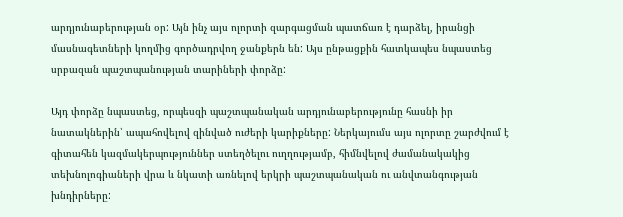արդյունաբերության օր: Այն ինչ այս ոլորտի զարգացման պատճառ է դարձել, իրանցի մասնագետների կողմից գործադրվող ջանքերն են: Այս ընթացքին հատկապես նպաստեց սրբազան պաշտպանության տարիների փորձը:

Այդ փորձը նպաստեց, որպեսզի պաշտպանական արդյունաբերությունը հասնի իր նատակներին՝ ապահովելով զինված ուժերի կարիքները: Ներկայումս այս ոլորտը շարժվում է գիտահեն կազմակերպություններ ստեղծելու ուղղությամբ, հիմնվելով ժամանակակից տեխնոլոգիաների վրա և նկատի առնելով երկրի պաշտպանական ու անվտանգության խնդիրները: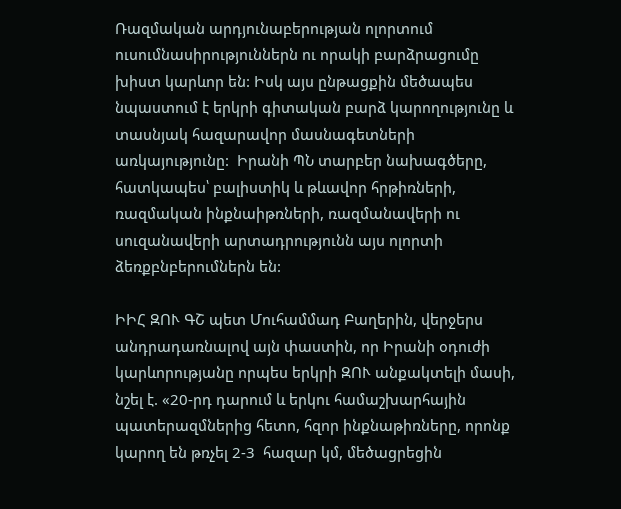Ռազմական արդյունաբերության ոլորտում ուսումնասիրություններն ու որակի բարձրացումը խիստ կարևոր են: Իսկ այս ընթացքին մեծապես նպաստում է երկրի գիտական բարձ կարողությունը և տասնյակ հազարավոր մասնագետների առկայությունը:  Իրանի ՊՆ տարբեր նախագծերը, հատկապես՝ բալիստիկ և թևավոր հրթիռների, ռազմական ինքնաիթռների, ռազմանավերի ու սուզանավերի արտադրությունն այս ոլորտի ձեռքբնբերումներն են:

ԻԻՀ ԶՈՒ ԳՇ պետ Մուհամմադ Բաղերին, վերջերս անդրադառնալով այն փաստին, որ Իրանի օդուժի կարևորությանը որպես երկրի ԶՈՒ անքակտելի մասի, նշել է. «20-րդ դարում և երկու համաշխարհային պատերազմներից հետո, հզոր ինքնաթիռները, որոնք կարող են թռչել 2-3  հազար կմ, մեծացրեցին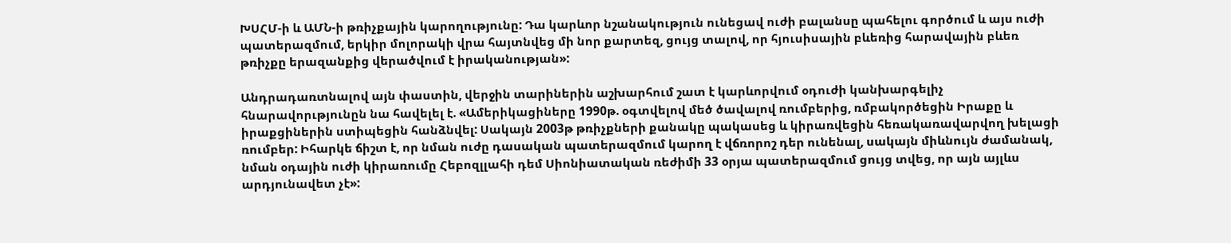ԽՍՀՄ-ի և ԱՄՆ-ի թռիչքային կարողությունը: Դա կարևոր նշանակություն ունեցավ ուժի բալանսը պահելու գործում և այս ուժի պատերազմում, երկիր մոլորակի վրա հայտնվեց մի նոր քարտեզ, ցույց տալով, որ հյուսիսային բևեռից հարավային բևեռ թռիչքը երազանքից վերածվում է իրականության»:

Անդրադառտնալով այն փաստին, վերջին տարիներին աշխարհում շատ է կարևորվում օդուժի կանխարգելիչ հնարավորւթյունըն նա հավելել է. «Ամերիկացիները 1990թ. օգտվելով մեծ ծավալով ռումբերից, ռմբակործեցին Իրաքը և իրաքցիներին ստիպեցին հանձնվել: Սակայն 2003թ թռիչքների քանակը պակասեց և կիրառվեցին հեռակառավարվող խելացի ռումբեր: Իհարկե ճիշտ է, որ նման ուժը դասական պատերազմում կարող է վճռորոշ դեր ունենալ, սակայն միևնույն ժամանակ, նման օդային ուժի կիրառումը Հեբոզլլահի դեմ Սիոնիատական ռեժիմի 33 օրյա պատերազմում ցույց տվեց, որ այն այլևս արդյունավետ չէ»: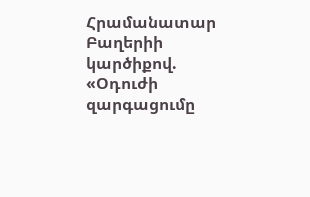Հրամանատար Բաղերիի կարծիքով. «Օդուժի զարգացումը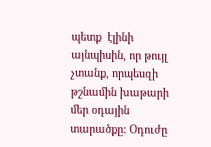պետք  էլինի այնպիսին, որ թույլ չտանք, որպեսզի թշնամին խաթարի մեր օդային տարածքը: Օդուժը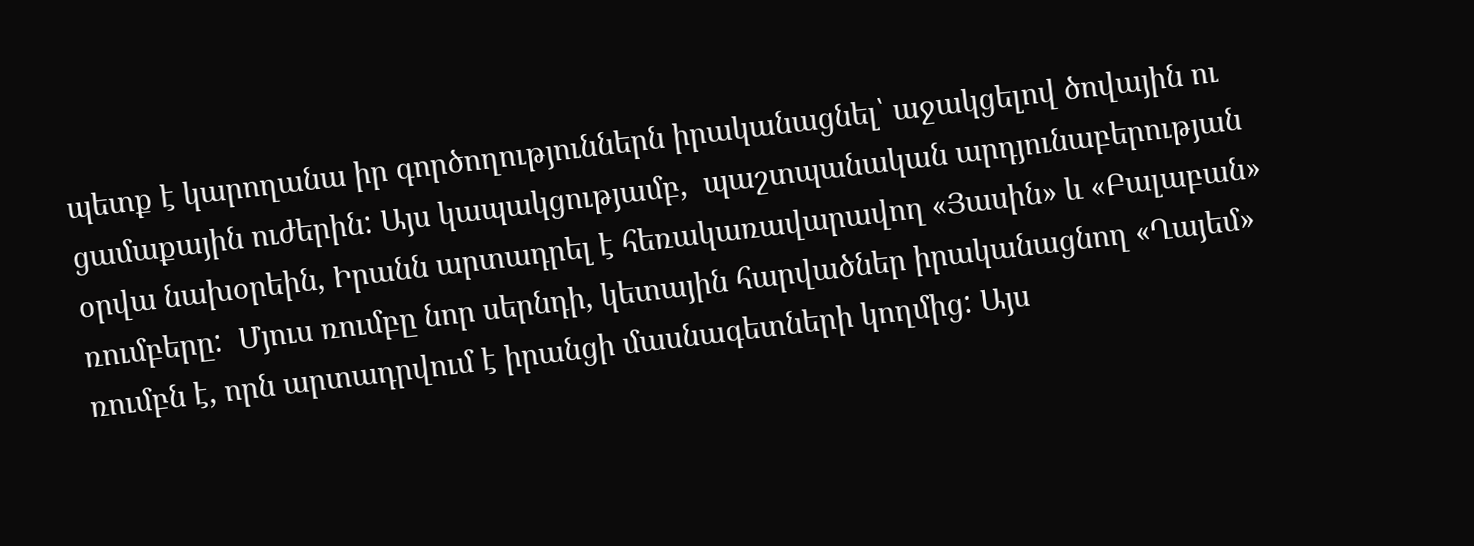պետք է կարողանա իր գործողություններն իրականացնել՝ աջակցելով ծովային ու ցամաքային ուժերին: Այս կապակցությամբ,  պաշտպանական արդյունաբերության օրվա նախօրեին, Իրանն արտադրել է հեռակառավարավող «Յասին» և «Բալաբան» ռումբերը:  Մյուս ռումբը նոր սերնդի, կետային հարվածներ իրականացնող «Ղայեմ» ռումբն է, որն արտադրվում է իրանցի մասնագետների կողմից: Այս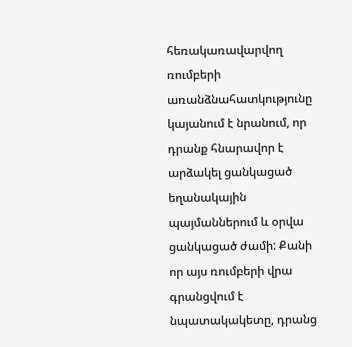հեռակառավարվող ռումբերի առանձնահատկությունը կայանում է նրանում, որ դրանք հնարավոր է արձակել ցանկացած եղանակային պայմաններում և օրվա ցանկացած ժամի: Քանի որ այս ռումբերի վրա գրանցվում է նպատակակետը, դրանց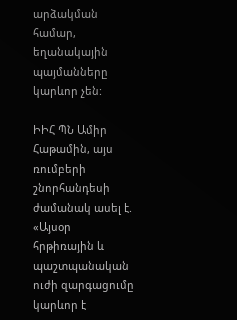արձակման համար, եղանակային պայմանները կարևոր չեն:

ԻԻՀ ՊՆ Ամիր Հաթամին, այս ռումբերի շնորհանդեսի ժամանակ ասել է. «Այսօր հրթիռային և պաշտպանական ուժի զարգացումը կարևոր է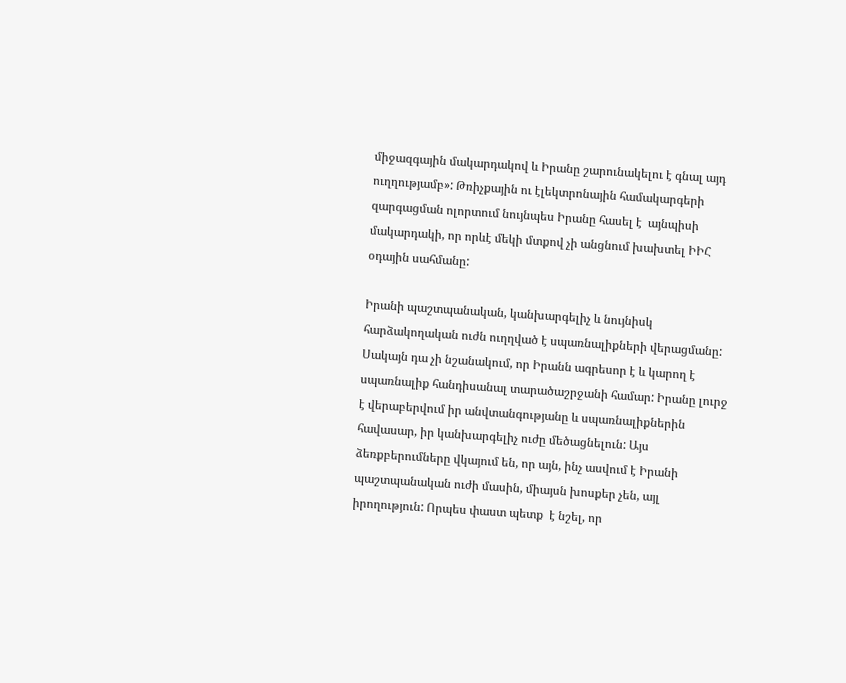միջազգային մակարդակով և Իրանը շարունակելու է գնալ այդ ուղղությամբ»: Թռիչքային ու էլեկտրոնային համակարգերի զարգացման ոլորտում նույնպես Իրանը հասել է  այնպիսի մակարդակի, որ որևէ մեկի մտքով չի անցնում խախտել ԻԻՀ օդային սահմանը:

Իրանի պաշտպանական, կանխարգելիչ և նույնիսկ հարձակողական ուժն ուղղված է սպառնալիքների վերացմանը: Սակայն դա չի նշանակում, որ Իրանն ագրեսոր է և կարող է սպառնալիք հանդիսանալ տարածաշրջանի համար: Իրանը լուրջ է վերաբերվում իր անվտանգությանը և սպառնալիքներին հավասար, իր կանխարգելիչ ուժը մեծացնելուն: Այս ձեռքբերումները վկայում են, որ այն, ինչ ասվում է Իրանի պաշտպանական ուժի մասին, միայսն խոսքեր չեն, այլ իրողություն: Որպես փաստ պետք  է նշել, որ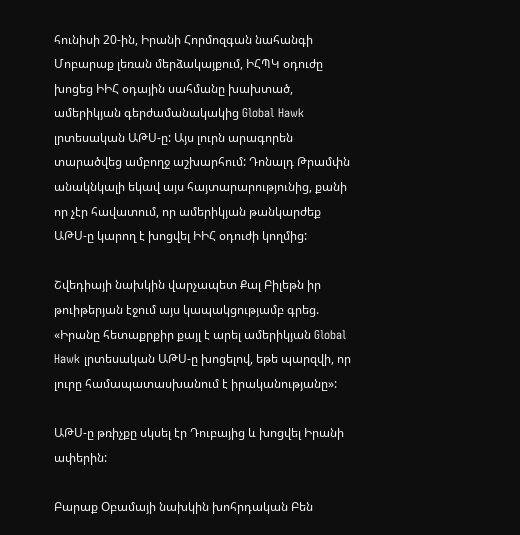հունիսի 20-ին, Իրանի Հորմոզգան նահանգի Մոբարաք լեռան մերձակայքում, ԻՀՊԿ օդուժը խոցեց ԻԻՀ օդային սահմանը խախտած, ամերիկյան գերժամանակակից Global Hawk լրտեսական ԱԹՍ-ը: Այս լուրն արագորեն տարածվեց ամբողջ աշխարհում: Դոնալդ Թրամփն անակնկալի եկավ այս հայտարարությունից, քանի որ չէր հավատում, որ ամերիկյան թանկարժեք ԱԹՍ-ը կարող է խոցվել ԻԻՀ օդուժի կողմից:

Շվեդիայի նախկին վարչապետ Քալ Բիլեթն իր թուիթերյան էջում այս կապակցությամբ գրեց. «Իրանը հետաքրքիր քայլ է արել ամերիկյան Global Hawk լրտեսական ԱԹՍ-ը խոցելով, եթե պարզվի, որ լուրը համապատասխանում է իրականությանը»:

ԱԹՍ-ը թռիչքը սկսել էր Դուբայից և խոցվել Իրանի ափերին:

Բարաք Օբամայի նախկին խոհրդական Բեն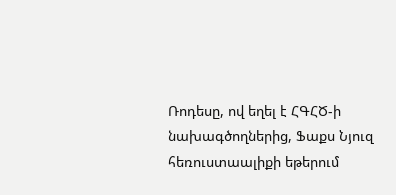Ռոդեսը, ով եղել է ՀԳՀԾ-ի նախագծողներից, Ֆաքս Նյուզ հեռուստաալիքի եթերում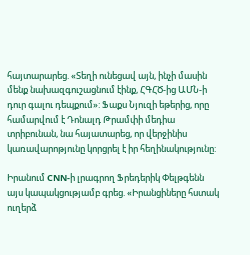հայտարարեց. «Տեղի ունեցավ այն, ինչի մասին մենք նախազգուշացնում էինք, ՀԳՀԾ-ից ԱՄՆ-ի դուր գալու դեպքում»: Ֆաքս Նյուզի եթերից, որը համարվում է Դոնալդ Թրամփի մեդիա տրիբունան, նա հայատարեց, որ վերջինիս կառավարոթյունը կորցրել է իր հեղինակությունը:

Իրանում CNN-ի լրագրող Ֆրեդերիկ Փելթգենն այս կապակցությամբ գրեց. «Իրանցիները հստակ ուղերձ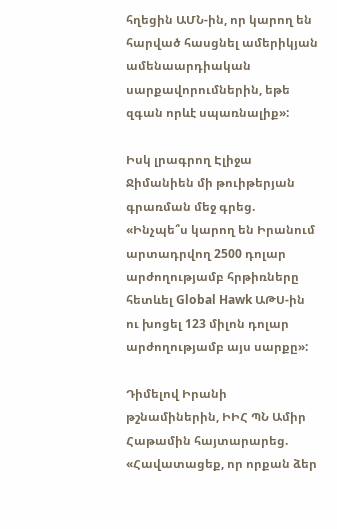հղեցին ԱՄՆ-ին, որ կարող են հարված հասցնել ամերիկյան ամենաարդիական սարքավորումներին, եթե զգան որևէ սպառնալիք»:

Իսկ լրագրող Էլիջա Ջիմանիեն մի թուիթերյան գրառման մեջ գրեց. «Ինչպե՞ս կարող են Իրանում արտադրվող 2500 դոլար արժողությամբ հրթիռները  հետևել Global Hawk ԱԹՍ-ին ու խոցել 123 միլոն դոլար արժողությամբ այս սարքը»:

Դիմելով Իրանի թշնամիներին, ԻԻՀ ՊՆ Ամիր Հաթամին հայտարարեց. «Հավատացեք, որ որքան ձեր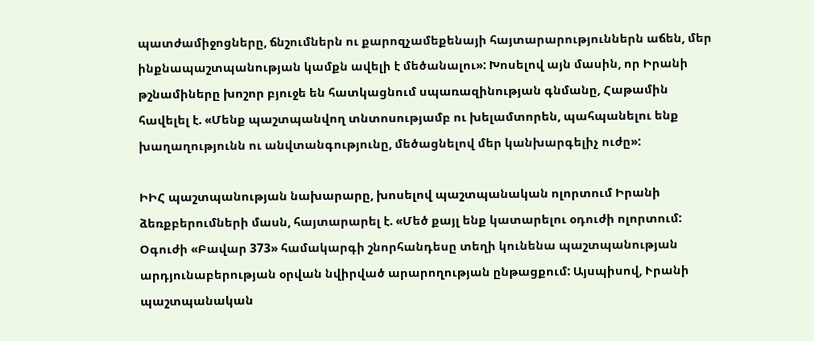պատժամիջոցները, ճնշումներն ու քարոզչամեքենայի հայտարարություններն աճեն, մեր ինքնապաշտպանության կամքն ավելի է մեծանալու»: Խոսելով այն մասին, որ Իրանի թշնամիները խոշոր բյուջե են հատկացնում սպառազինության գնմանը, Հաթամին հավելել է. «Մենք պաշտպանվող տնտոսությամբ ու խելամտորեն, պահպանելու ենք խաղաղությունն ու անվտանգությունը, մեծացնելով մեր կանխարգելիչ ուժը»:

ԻԻՀ պաշտպանության նախարարը, խոսելով պաշտպանական ոլորտում Իրանի ձեռքբերումների մասն, հայտարարել է. «Մեծ քայլ ենք կատարելու օդուժի ոլորտում: Օգուժի «Բավար 373» համակարգի շնորհանդեսը տեղի կունենա պաշտպանության արդյունաբերության օրվան նվիրված արարողության ընթացքում: Այսպիսով, Ւրանի պաշտպանական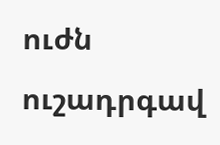ուժն ուշադրգավ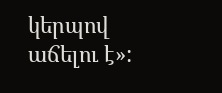կերպով աճելու է»: